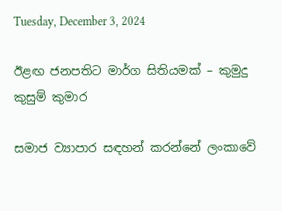Tuesday, December 3, 2024

ඊළඟ ජනපතිට මාර්ග සිතියමක් – කුමුදු කුසුම් කුමාර

සමාජ ව්‍යාපාර සඳහන් කරන්නේ ලංකාවේ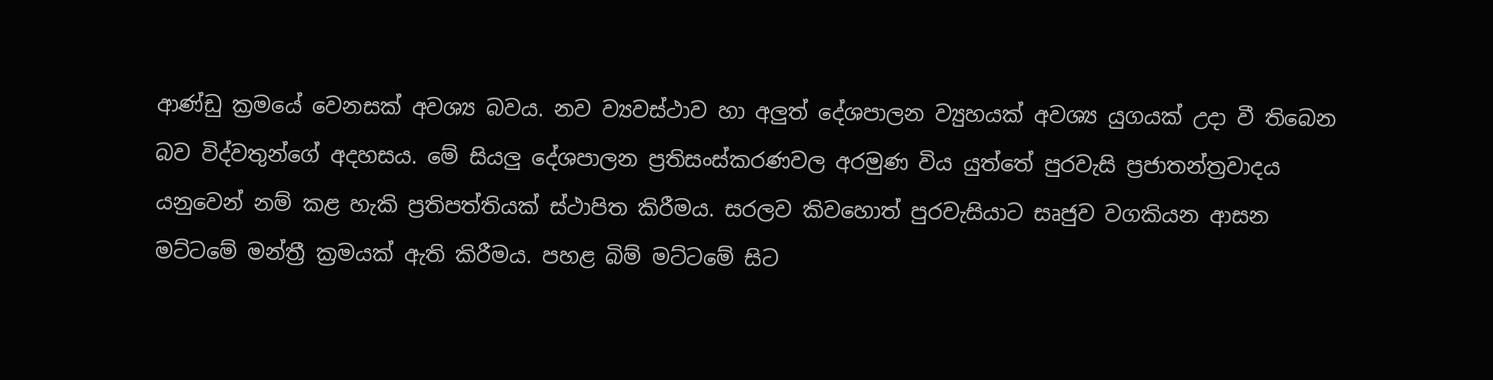ආණ්ඩු ක්‍රමයේ වෙනසක් අවශ්‍ය බවය. නව ව්‍යවස්ථාව හා අලුත් දේශපාලන ව්‍යුහයක් අවශ්‍ය යුගයක් උදා වී තිබෙන බව විද්වතුන්ගේ අදහසය. මේ සියලු දේශපාලන ප්‍රතිසංස්කරණවල අරමුණ විය යුත්තේ පුරවැසි ප්‍රජාතන්ත්‍රවාදය යනුවෙන් නම් කළ හැකි ප්‍රතිපත්තියක් ස්ථාපිත කිරීමය. සරලව කිවහොත් පුරවැසියාට සෘජුව වගකියන ආසන මට්ටමේ මන්ත්‍රී ක්‍රමයක් ඇති කිරීමය. පහළ බිම් මට්ටමේ සිට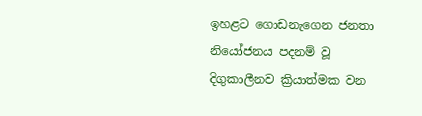ඉහළට ගොඩනැගෙන ජනතා නියෝජනය පදනම් වූ දිගුකාලීනව ක්‍රියාත්මක වන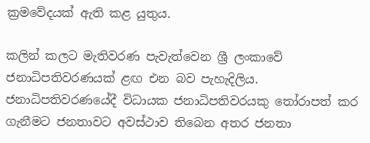ක්‍රමවේදයක් ඇති කළ යුතුය.

කලින් කලට මැතිවරණ පැවැත්වෙන ශ්‍රී ලංකාවේ ජනාධිපතිවරණයක් ළඟ එන බව පැහැදිලිය. ජනාධිපතිවරණයේදී විධායක ජනාධිපතිවරයකු තෝරාපත් කර ගැනීමට ජනතාවට අවස්ථාව තිබෙන අතර ජනතා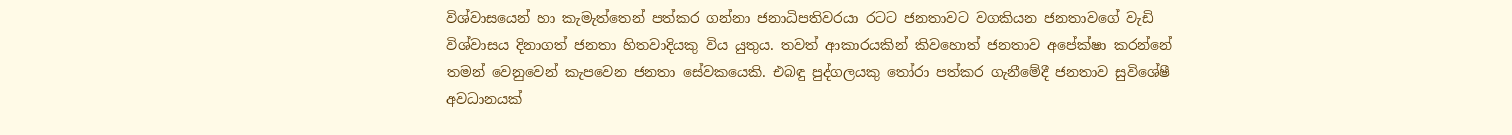විශ්වාසයෙන් හා කැමැත්තෙන් පත්කර ගන්නා ජනාධිපතිවරයා රටට ජනතාවට වගකියන ජනතාවගේ වැඩි විශ්වාසය දිනාගත් ජනතා හිතවාදියකු විය යුතුය. තවත් ආකාරයකින් කිවහොත් ජනතාව අපේක්ෂා කරන්නේ තමන් වෙනුවෙන් කැපවෙන ජනතා සේවකයෙකි. එබඳු පුද්ගලයකු තෝරා පත්කර ගැනීමේදී ජනතාව සුවිශේෂී අවධානයක්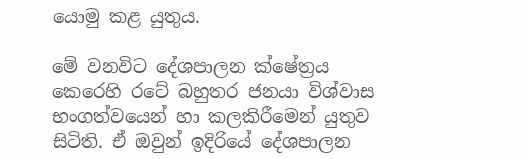යොමු කළ යුතුය.

මේ වනවිට දේශපාලන ක්ෂේත්‍රය කෙරෙහි රටේ බහුතර ජනයා විශ්වාස භංගත්වයෙන් හා කලකිරීමෙන් යුතුව සිටිති. ඒ ඔවුන් ඉදිරියේ දේශපාලන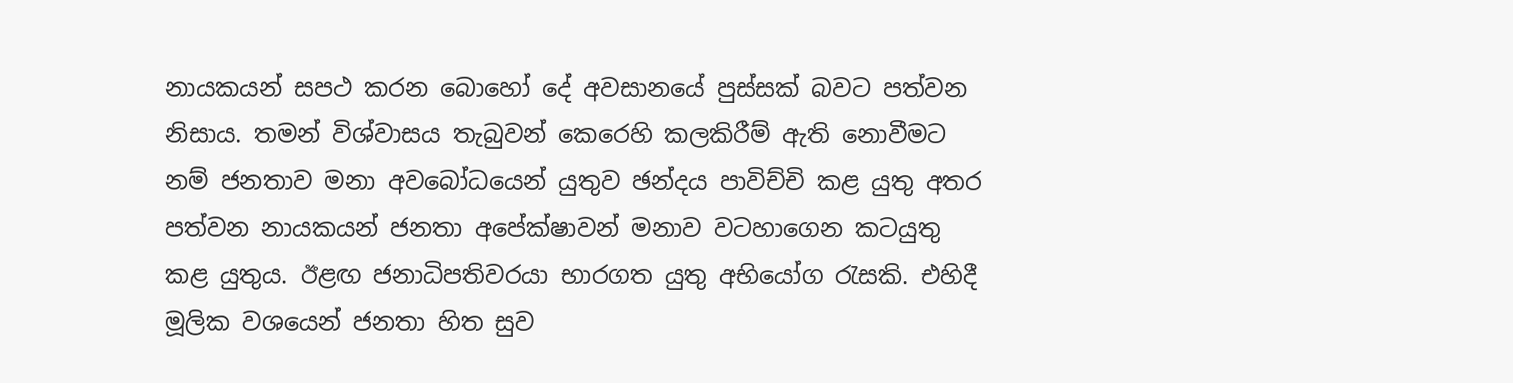නායකයන් සපථ කරන බොහෝ දේ අවසානයේ පුස්සක් බවට පත්වන නිසාය. තමන් විශ්වාසය තැබුවන් කෙරෙහි කලකිරීම් ඇති නොවීමට නම් ජනතාව මනා අවබෝධයෙන් යුතුව ඡන්දය පාවිච්චි කළ යුතු අතර පත්වන නායකයන් ජනතා අපේක්ෂාවන් මනාව වටහාගෙන කටයුතු කළ යුතුය. ඊළඟ ජනාධිපතිවරයා භාරගත යුතු අභියෝග රැසකි. එහිදී මූලික වශයෙන් ජනතා හිත සුව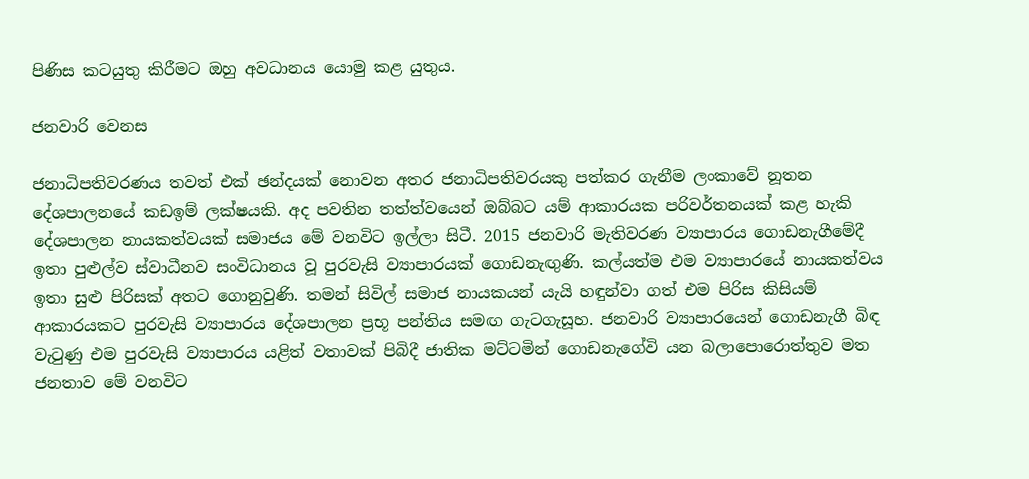පිණිස කටයුතු කිරීමට ඔහු අවධානය යොමු කළ යුතුය.

ජනවාරි වෙනස

ජනාධිපතිවරණය තවත් එක් ඡන්දයක් නොවන අතර ජනාධිපතිවරයකු පත්කර ගැනීම ලංකාවේ නූතන දේශපාලනයේ කඩඉම් ලක්ෂයකි. අද පවතින තත්ත්වයෙන් ඔබ්බට යම් ආකාරයක පරිවර්තනයක් කළ හැකි දේශපාලන නායකත්වයක් සමාජය මේ වනවිට ඉල්ලා සිටී. 2015 ජනවාරි මැතිවරණ ව්‍යාපාරය ගොඩනැගීමේදී ඉතා පුළුල්ව ස්වාධීනව සංවිධානය වූ පුරවැසි ව්‍යාපාරයක් ගොඩනැඟුණි. කල්යත්ම එම ව්‍යාපාරයේ නායකත්වය ඉතා සුළු පිරිසක් අතට ගොනුවුණි. තමන් සිවිල් සමාජ නායකයන් යැයි හඳුන්වා ගත් එම පිරිස කිසියම් ආකාරයකට පුරවැසි ව්‍යාපාරය දේශපාලන ප්‍රභූ පන්තිය සමඟ ගැටගැසූහ. ජනවාරි ව්‍යාපාරයෙන් ගොඩනැගී බිඳ වැටුණු එම පුරවැසි ව්‍යාපාරය යළිත් වතාවක් පිබිදී ජාතික මට්ටමින් ගොඩනැගේවි යන බලාපොරොත්තුව මත ජනතාව මේ වනවිට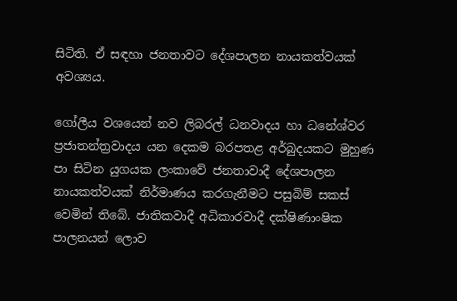සිටිති. ඒ සඳහා ජනතාවට දේශපාලන නායකත්වයක් අවශ්‍යය.

ගෝලීය වශයෙන් නව ලිබරල් ධනවාදය හා ධනේශ්වර ප්‍රජාතන්ත්‍රවාදය යන දෙකම බරපතළ අර්බුදයකට මුහුණ පා සිටින යුගයක ලංකාවේ ජනතාවාදී දේශපාලන නායකත්වයක් නිර්මාණය කරගැනීමට පසුබිම් සකස් වෙමින් තිබේ. ජාතිකවාදී අධිකාරවාදී දක්ෂිණාංෂික පාලනයන් ලොව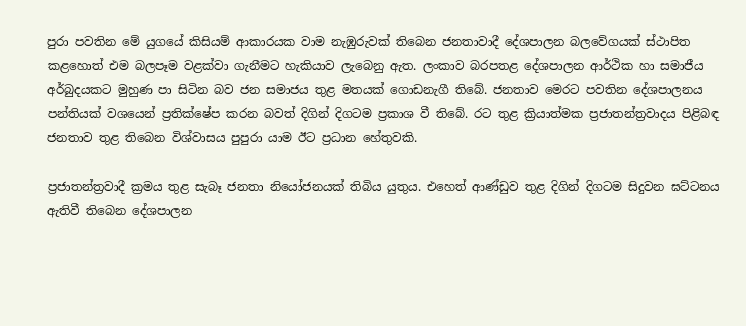පුරා පවතින මේ යුගයේ කිසියම් ආකාරයක වාම නැඹුරුවක් තිබෙන ජනතාවාදී දේශපාලන බලවේගයක් ස්ථාපිත කළහොත් එම බලපෑම වළක්වා ගැනීමට හැකියාව ලැබෙනු ඇත. ලංකාව බරපතළ දේශපාලන ආර්ථික හා සමාජීය අර්බුදයකට මුහුණ පා සිටින බව ජන සමාජය තුළ මතයක් ගොඩනැගී තිබේ. ජනතාව මෙරට පවතින දේශපාලනය පන්තියක් වශයෙන් ප්‍රතික්ෂේප කරන බවත් දිගින් දිගටම ප්‍රකාශ වී තිබේ. රට තුළ ක්‍රියාත්මක ප්‍රජාතන්ත්‍රවාදය පිළිබඳ ජනතාව තුළ තිබෙන විශ්වාසය පුපුරා යාම ඊට ප්‍රධාන හේතුවකි.

ප්‍රජාතන්ත්‍රවාදී ක්‍රමය තුළ සැබෑ ජනතා නියෝජනයක් තිබිය යුතුය. එහෙත් ආණ්ඩුව තුළ දිගින් දිගටම සිදුවන ඝට්ටනය ඇතිවී තිබෙන දේශපාලන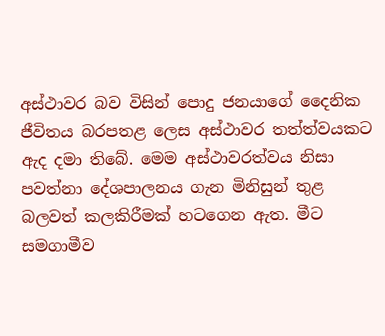අස්ථාවර බව විසින් පොදු ජනයාගේ දෛනික ජීවිතය බරපතළ ලෙස අස්ථාවර තත්ත්වයකට ඇද දමා තිබේ. මෙම අස්ථාවරත්වය නිසා පවත්නා දේශපාලනය ගැන මිනිසුන් තුළ බලවත් කලකිරීමක් හටගෙන ඇත. මීට සමගාමීව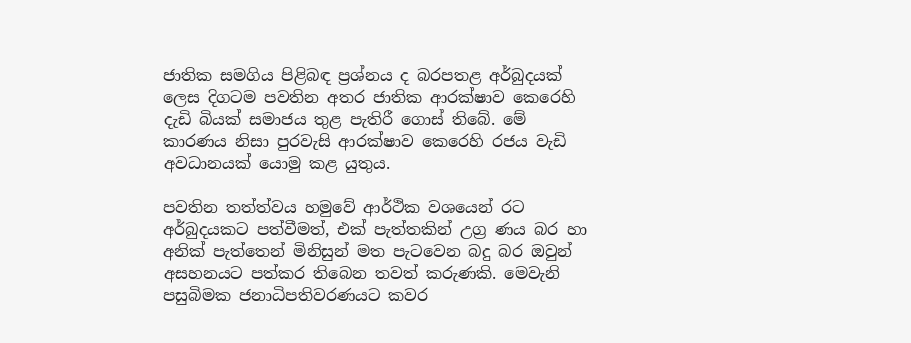ජාතික සමගිය පිළිබඳ ප්‍රශ්නය ද බරපතළ අර්බුදයක් ලෙස දිගටම පවතින අතර ජාතික ආරක්ෂාව කෙරෙහි දැඩි බියක් සමාජය තුළ පැතිරී ගොස් තිබේ. මේ කාරණය නිසා පුරවැසි ආරක්ෂාව කෙරෙහි රජය වැඩි අවධානයක් යොමු කළ යුතුය.

පවතින තත්ත්වය හමුවේ ආර්ථික වශයෙන් රට අර්බුදයකට පත්වීමත්, එක් පැත්තකින් උග්‍ර ණය බර හා අනික් පැත්තෙන් මිනිසුන් මත පැටවෙන බදු බර ඔවුන් අසහනයට පත්කර තිබෙන තවත් කරුණකි. මෙවැනි පසුබිමක ජනාධිපතිවරණයට කවර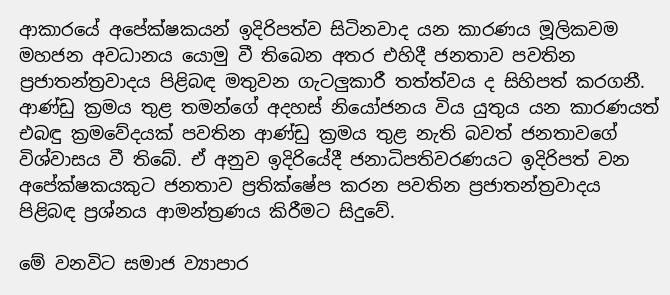ආකාරයේ අපේක්ෂකයන් ඉදිරිපත්ව සිටිනවාද යන කාරණය මූලිකවම මහජන අවධානය ‍යොමු වී තිබෙන අතර එහිදී ජනතාව පවතින ප්‍රජාතන්ත්‍රවාදය පිළිබඳ මතුවන ගැටලුකාරී තත්ත්වය ද සිහිපත් කරගනී. ආණ්ඩු ක්‍රමය තුළ තමන්ගේ අදහස් නියෝජනය විය යුතුය යන කාරණයත් එබඳු ක්‍රමවේදයක් පවතින ආණ්ඩු ක්‍රමය තුළ නැති බවත් ජනතාවගේ විශ්වාසය වී තිබේ. ඒ අනුව ඉදිරියේදී ජනාධිපතිවරණයට ඉදිරිපත් වන අපේක්ෂකයකුට ජනතාව ප්‍රතික්ෂේප කරන පවතින ප්‍රජාතන්ත්‍රවාදය පිළිබඳ ප්‍රශ්නය ආමන්ත්‍රණය කිරීමට සිදුවේ.

මේ වනවිට සමාජ ව්‍යාපාර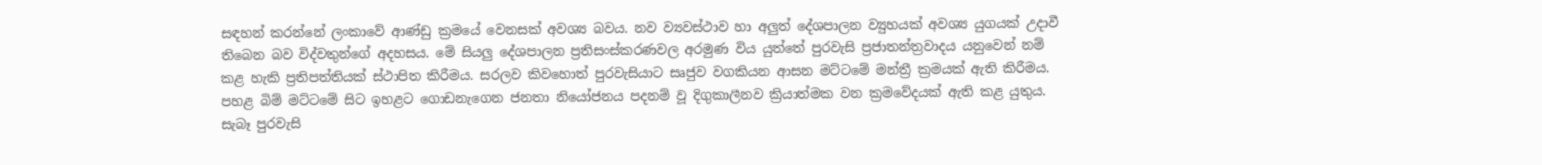සඳහන් කරන්නේ ලංකාවේ ආණ්ඩු ක්‍රමයේ වෙනසක් අවශ්‍ය බවය. නව ව්‍යවස්ථාව හා අලුත් දේශපාලන ව්‍යුහයක් අවශ්‍ය යුගයක් උදාවී තිබෙන බව විද්වතුන්ගේ අදහසය. මේ සියලු දේශපාලන ප්‍රතිසංස්කරණවල අරමුණ විය යුත්තේ පුරවැසි ප්‍රජාතන්ත්‍රවාදය යනුවෙන් නම් කළ හැකි ප්‍රතිපත්තියක් ස්ථාපිත කිරීමය. සරලව කිවහොත් පුරවැසියාට සෘජුව වගකියන ආසන මට්ටමේ මන්ත්‍රී ක්‍රමයක් ඇති කිරීමය. පහළ බිම් මට්ටමේ සිට ඉහළට ගොඩනැගෙන ජනතා නියෝජනය පදනම් වූ දිගුකාලීනව ක්‍රියාත්මක වන ක්‍රමවේදයක් ඇති කළ යුතුය. සැබෑ පුරවැසි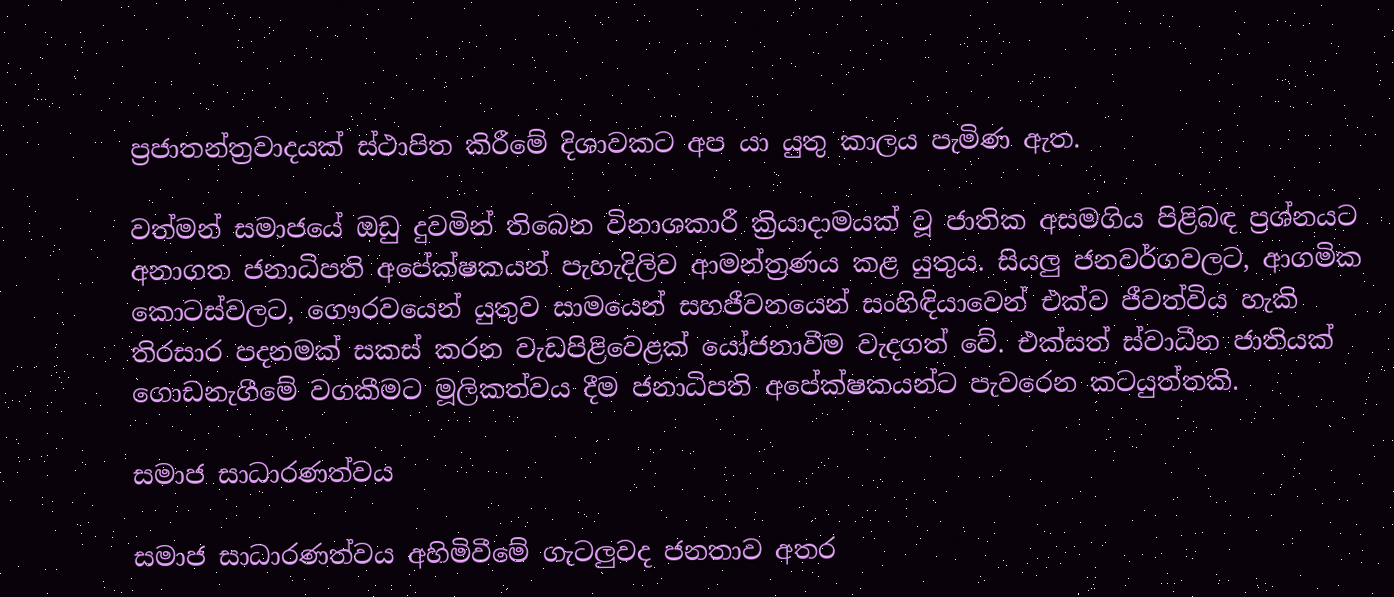ප්‍රජාතන්ත්‍රවාදයක් ස්ථාපිත කිරීමේ දිශාවකට අප යා යුතු කාලය පැමිණ ඇත.

වත්මන් සමාජයේ ඔඩු දුවමින් තිබෙන විනාශකාරී ක්‍රියාදාමයක් වූ ජාතික අසමගිය පිළිබඳ ප්‍රශ්නයට අනාගත ජනාධිපති අපේක්ෂකයන් පැහැදිලිව ආමන්ත්‍රණය කළ යුතුය. සියලු ජනවර්ගවලට, ආගමික කොටස්වලට, ගෞරවයෙන් යුතුව සාමයෙන් සහජීවනයෙන් සංහිඳියාවෙන් එක්ව ජීවත්විය හැකි තිරසාර පදනමක් සකස් කරන වැඩපිළිවෙළක් යෝජනාවීම වැදගත් වේ. එක්සත් ස්වාධීන ජාතියක් ගොඩනැගීමේ වගකීමට මූලිකත්වය දීම ජනාධිපති අපේක්ෂකයන්ට පැවරෙන කටයුත්තකි.

සමාජ සාධාරණත්වය

සමාජ සාධාරණත්වය අහිමිවීමේ ගැටලුවද ජනතාව අතර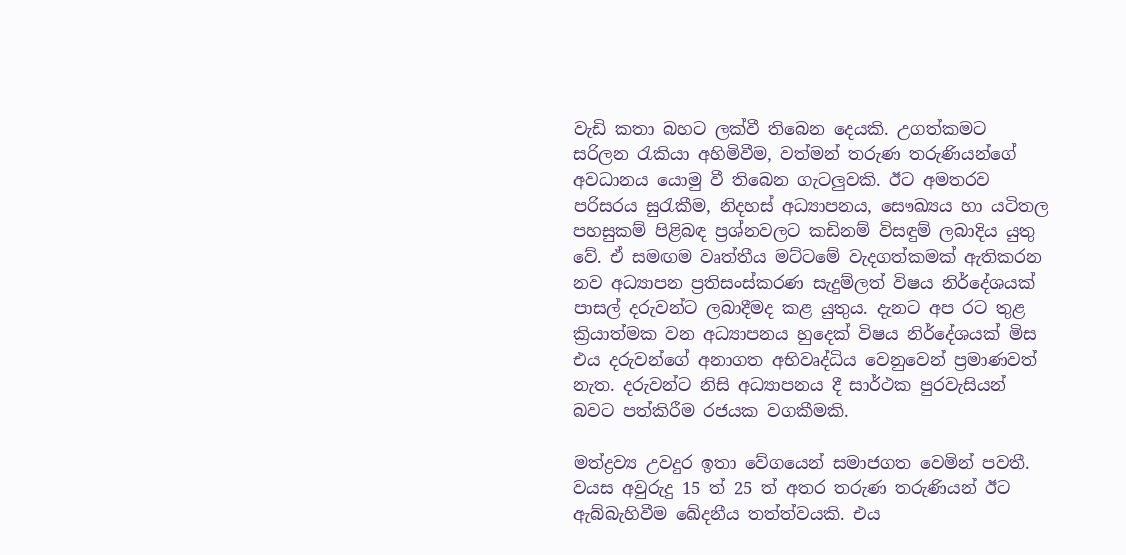වැඩි කතා බහට ලක්වී තිබෙන දෙයකි. උගත්කමට සරිලන රැකියා අහිමිවීම, වත්මන් තරුණ තරුණියන්ගේ අවධානය යොමු වී තිබෙන ගැටලුවකි. ඊට අමතරව පරිසරය සුරැකීම, නිදහස් අධ්‍යාපනය, සෞඛ්‍යය හා යටිතල පහසුකම් පිළිබඳ ප්‍රශ්නවලට කඩිනම් විසඳුම් ලබාදිය යුතු වේ. ඒ සමඟම වෘත්තීය මට්ටමේ වැදගත්කමක් ඇතිකරන නව අධ්‍යාපන ප්‍රතිසංස්කරණ සැදුම්ලත් විෂය නිර්දේශයක් පාසල් දරුවන්ට ලබාදීමද කළ යුතුය. දැනට අප රට තුළ ක්‍රියාත්මක වන අධ්‍යාපනය හුදෙක් විෂය නිර්දේශයක් මිස එය දරුවන්ගේ අනාගත අභිවෘද්ධිය වෙනුවෙන් ප්‍රමාණවත් නැත. දරුවන්ට නිසි අධ්‍යාපනය දී සාර්ථක පුරවැසියන් බවට පත්කිරීම රජයක වගකීමකි.

මත්ද්‍රව්‍ය උවදුර ඉතා වේගයෙන් සමාජගත වෙමින් පවතී. වයස අවුරුදු 15 ත් 25 ත් අතර තරුණ තරුණියන් ඊට ඇබ්බැහිවීම ඛේදනීය තත්ත්වයකි. එය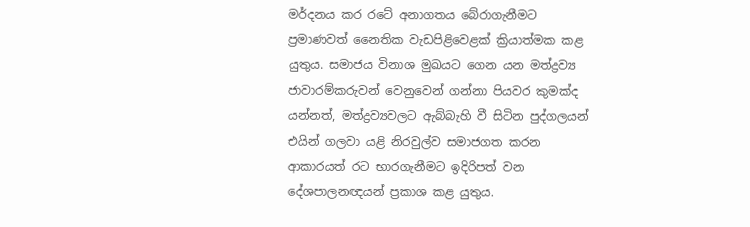මර්දනය කර රටේ අනාගතය බේරාගැනීමට ප්‍රමාණවත් නෛතික වැඩපිළිවෙළක් ක්‍රියාත්මක කළ යුතුය. සමාජය විනාශ මුඛයට ගෙන යන මත්ද්‍රව්‍ය ජාවාරම්කරුවන් වෙනුවෙන් ගන්නා පියවර කුමක්ද යන්නත්, මත්ද්‍රව්‍යවලට ඇබ්බැහි වී සිටින පුද්ගලයන් එයින් ගලවා යළි නිරවුල්ව සමාජගත කරන ආකාරයත් රට භාරගැනීමට ඉදිරිපත් වන දේශපාලනඥයන් ප්‍රකාශ කළ යුතුය.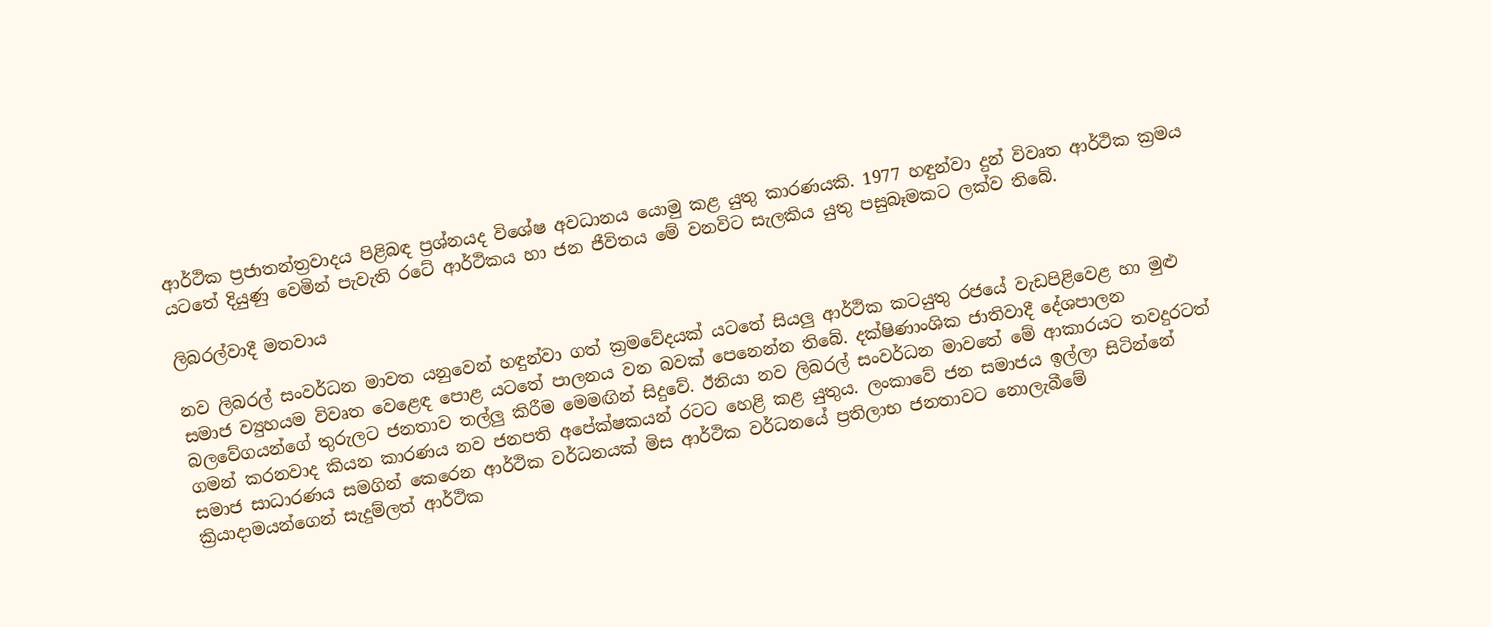ආර්ථික ප්‍රජාතන්ත්‍රවාදය පිළිබඳ ප්‍රශ්නයද විශේෂ අවධානය යොමු කළ යුතු කාරණයකි. 1977 හඳුන්වා දුන් විවෘත ආර්ථික ක්‍රමය යටතේ දියුණු වෙමින් පැවැති රටේ ආර්ථිකය හා ජන ජීවිතය මේ වනවිට සැලකිය යුතු පසුබෑමකට ලක්ව තිබේ.

ලිබරල්වාදී මතවාය

නව ලිබරල් සංවර්ධන මාවත යනුවෙන් හඳුන්වා ගත් ක්‍රමවේදයක් යටතේ සියලු ආර්ථික කටයුතු රජයේ වැඩපිළිවෙළ හා මුළු සමාජ ව්‍යුහයම විවෘත වෙළෙඳ පොළ යටතේ පාලනය වන බවක් පෙනෙන්න තිබේ. දක්ෂිණාංශික ජාතිවාදී දේශපාලන බලවේගයන්ගේ තුරුලට ජනතාව තල්ලු කිරීම මෙමඟින් සිදුවේ. ඊනියා නව ලිබරල් සංවර්ධන මාවතේ මේ ආකාරයට තවදුරටත් ගමන් කරනවාද කියන කාරණය නව ජනපති අපේක්ෂකයන් රටට හෙළි කළ යුතුය. ලංකාවේ ජන සමාජය ඉල්ලා සිටින්නේ සමාජ සාධාරණය සමගින් කෙරෙන ආර්ථික වර්ධනයක් මිස ආර්ථික වර්ධනයේ ප්‍රතිලාභ ජනතාවට නොලැබීමේ ක්‍රියාදාමයන්ගෙන් සැදුම්ලත් ආර්ථික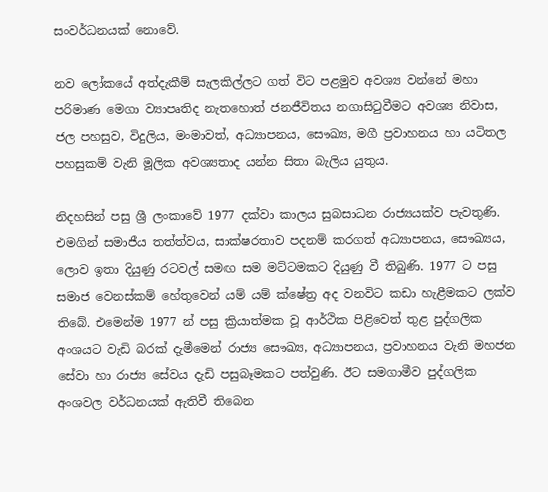සංවර්ධනයක් නොවේ.

නව ලෝකයේ අත්දැකීම් සැලකිල්ලට ගත් විට පළමුව අවශ්‍ය වන්නේ මහා පරිමාණ මෙගා ව්‍යාපෘතිද නැතහොත් ජනජීවිතය නගාසිටුවීමට අවශ්‍ය නිවාස, ජල පහසුව, විදුලිය, මංමාවත්, අධ්‍යාපනය, සෞඛ්‍ය, මගී ප්‍රවාහනය හා යටිතල පහසුකම් වැනි මූලික අවශ්‍යතාද යන්න සිතා බැලිය යුතුය.

නිදහසින් පසු ශ්‍රී ලංකාවේ 1977 දක්වා කාලය සුබසාධන රාජ්‍යයක්ව පැවතුණි. එමගින් සමාජීය තත්ත්වය, සාක්ෂරතාව පදනම් කරගත් අධ්‍යාපනය, සෞඛ්‍යය, ලොව ඉතා දියුණු රටවල් සමඟ සම මට්ටමකට දියුණු වී තිබුණි. 1977 ට පසු සමාජ වෙනස්කම් හේතුවෙන් යම් යම් ක්ෂේත්‍ර අද වනවිට කඩා හැළීමකට ලක්ව තිබේ. එමෙන්ම 1977 න් පසු ක්‍රියාත්මක වූ ආර්ථික පිළිවෙත් තුළ පුද්ගලික අංශයට වැඩි බරක් දැමීමෙන් රාජ්‍ය සෞඛ්‍ය, අධ්‍යාපනය, ප්‍රවාහනය වැනි මහජන සේවා හා රාජ්‍ය සේවය දැඩි පසුබෑමකට පත්වුණි. ඊට සමගාමීව පුද්ගලික අංශවල වර්ධනයක් ඇතිවී තිබෙන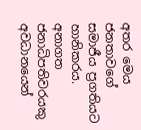අතර මෙය ජනතාවගේ සමාජීය ප්‍රගතියට හානිකරය. අනාගත ජනාධිපතිවරයකු අවධානයෙන්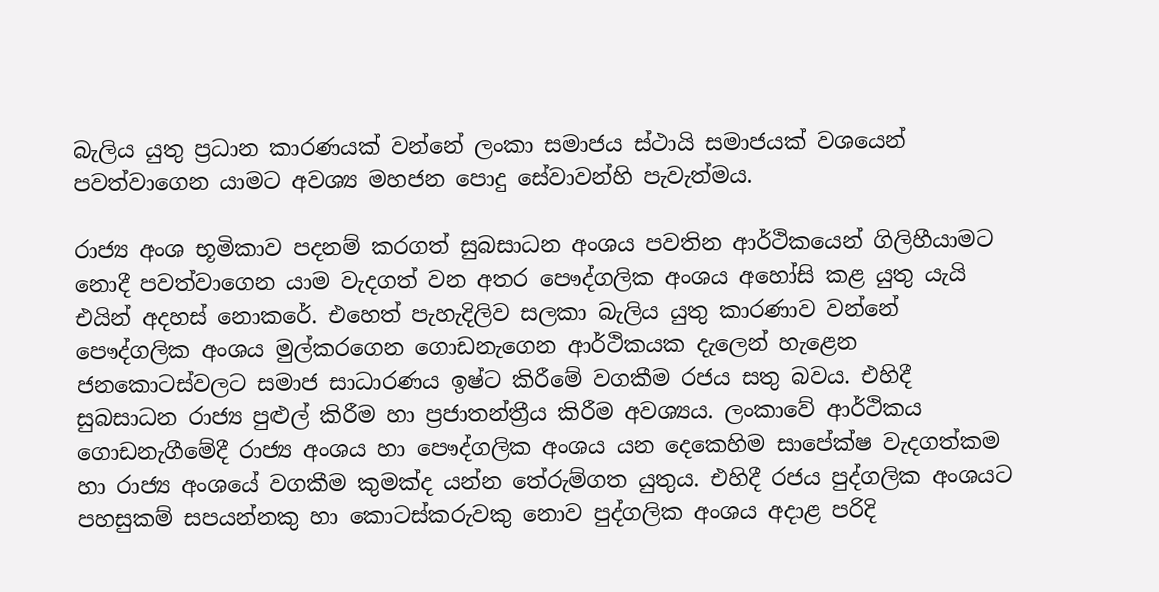බැලිය යුතු ප්‍රධාන කාරණයක් වන්නේ ලංකා සමාජය ස්ථායි සමාජයක් වශයෙන් පවත්වාගෙන යාමට අවශ්‍ය මහජන පොදු සේවාවන්හි පැවැත්මය.

රාජ්‍ය අංශ භූමිකාව පදනම් කරගත් සුබසාධන අංශය පවතින ආර්ථිකයෙන් ගිලිහීයාමට නොදී පවත්වාගෙන යාම වැදගත් වන අතර පෞද්ගලික අංශය අහෝසි කළ යුතු යැයි එයින් අදහස් නොකරේ. එහෙත් පැහැදිලිව සලකා බැලිය යුතු කාරණාව වන්නේ පෞද්ගලික අංශය මුල්කරගෙන ගොඩනැගෙන ආර්ථිකයක දැලෙන් හැළෙන ජනකොටස්වලට සමාජ සාධාරණය ඉෂ්ට කිරීමේ වගකීම රජය සතු බවය. එහිදී සුබසාධන රාජ්‍ය පුළුල් කිරීම හා ප්‍රජාතන්ත්‍රීය කිරීම අවශ්‍යය. ලංකාවේ ආර්ථිකය ගොඩනැගීමේදී රාජ්‍ය අංශය හා පෞද්ගලික අංශය යන දෙකෙහිම සාපේක්ෂ වැදගත්කම හා රාජ්‍ය අංශයේ වගකීම කුමක්ද යන්න තේරුම්ගත යුතුය. එහිදී රජය පුද්ගලික අංශයට පහසුකම් සපයන්නකු හා කොටස්කරුවකු නොව පුද්ගලික අංශය අදාළ පරිදි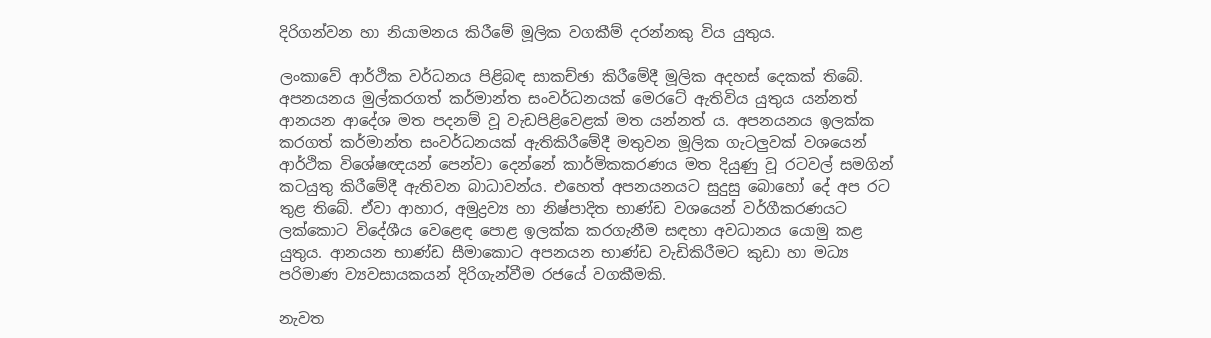දිරිගන්වන හා නියාමනය කිරීමේ මූලික වගකීම් දරන්නකු විය යුතුය.

ලංකාවේ ආර්ථික වර්ධනය පිළිබඳ සාකච්ඡා කිරීමේදී මූලික අදහස් දෙකක් තිබේ. අපනයනය මුල්කරගත් කර්මාන්ත සංවර්ධනයක් මෙරටේ ඇතිවිය යුතුය යන්නත් ආනයන ආදේශ මත පදනම් වූ වැඩපිළිවෙළක් මත යන්නත් ය. අපනයනය ඉලක්ක කරගත් කර්මාන්ත සංවර්ධනයක් ඇතිකිරීමේදී මතුවන මූලික ගැටලුවක් වශයෙන් ආර්ථික විශේෂඥයන් පෙන්වා දෙන්නේ කාර්මිකකරණය මත දියුණු වූ රටවල් සමගින් කටයුතු කිරීමේදී ඇතිවන බාධාවන්ය. එහෙත් අපනයනයට සුදුසු බොහෝ දේ අප රට තුළ තිබේ. ඒවා ආහාර, අමුද්‍රව්‍ය හා නිෂ්පාදිත භාණ්ඩ වශයෙන් වර්ගීකරණයට ලක්කොට විදේශීය වෙළෙඳ පොළ ඉලක්ක කරගැනීම සඳහා අවධානය යොමු කළ යුතුය. ආනයන භාණ්ඩ සීමාකොට අපනයන භාණ්ඩ වැඩිකිරීමට කුඩා හා මධ්‍ය පරිමාණ ව්‍යවසායකයන් දිරිගැන්වීම රජයේ වගකීමකි.

නැවත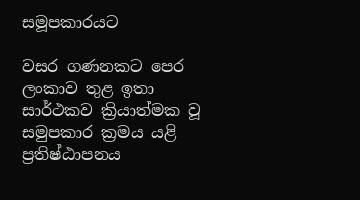සමූපකාරයට

වසර ගණනකට පෙර ලංකාව තුළ ඉතා සාර්ථකව ක්‍රියාත්මක වූ සමුපකාර ක්‍රමය යළි ප්‍රතිෂ්ඨාපනය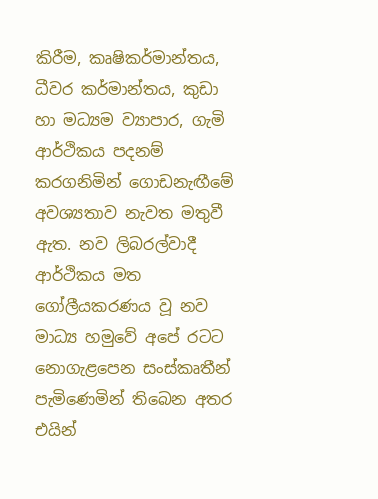කිරීම, කෘෂිකර්මාන්තය, ධීවර කර්මාන්තය, කුඩා හා මධ්‍යම ව්‍යාපාර, ගැමි ආර්ථිකය පදනම් කරගනිමින් ගොඩනැඟීමේ අවශ්‍යතාව නැවත මතුවී ඇත. නව ලිබරල්වාදී ආර්ථිකය මත ගෝලීයකරණය වූ නව මාධ්‍ය හමුවේ අපේ රටට නොගැළපෙන සංස්කෘතීන් පැමිණෙමින් තිබෙන අතර එයින්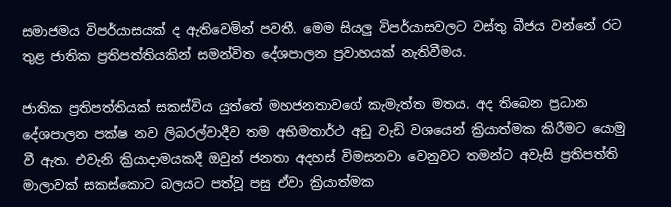සමාජමය විපර්යාසයක් ද ඇතිවෙමින් පවතී. මෙම සියලු විපර්යාසවලට වස්තු බීජය වන්නේ රට තුළ ජාතික ප්‍රතිපත්තියකින් සමන්විත දේශපාලන ප්‍රවාහයක් නැතිවීමය.

ජාතික ප්‍රතිපත්තියක් සකස්විය යුත්තේ මහජනතාවගේ කැමැත්ත මතය. අද තිබෙන ප්‍රධාන දේශපාලන පක්ෂ නව ලිබරල්වාදීව තම අභිමතාර්ථ අඩු වැඩි වශයෙන් ක්‍රියාත්මක කිරීමට යොමු වී ඇත. එවැනි ක්‍රියාදාමයකදී ඔවුන් ජනතා අදහස් විමසනවා වෙනුවට තමන්ට අවැසි ප්‍රතිපත්ති මාලාවක් සකස්කොට බලයට පත්වූ පසු ඒවා ක්‍රියාත්මක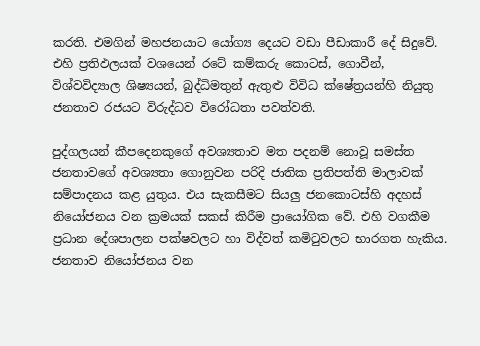කරති. එමගින් මහජනයාට යෝග්‍ය දෙයට වඩා පීඩාකාරී දේ සිදුවේ. එහි ප්‍රතිඵලයක් වශයෙන් රටේ කම්කරු කොටස්, ගොවීන්, විශ්වවිද්‍යාල ශිෂ්‍යයන්, බුද්ධිමතුන් ඇතුළු විවිධ ක්ෂේත්‍රයන්හි නියුතු ජනතාව රජයට විරුද්ධව විරෝධතා පවත්වති.

පුද්ගලයන් කීපදෙනකුගේ අවශ්‍යතාව මත පදනම් නොවූ සමස්ත ජනතාවගේ අවශ්‍යතා ගොනුවන පරිදි ජාතික ප්‍රතිපත්ති මාලාවක් සම්පාදනය කළ යුතුය. එය සැකසීමට සියලු ජනකොටස්හි අදහස් නියෝජනය වන ක්‍රමයක් සකස් කිරීම ප්‍රායෝගික වේ. එහි වගකීම ප්‍රධාන දේශපාලන පක්ෂවලට හා විද්වත් කමිටුවලට භාරගත හැකිය. ජනතාව නියෝජනය වන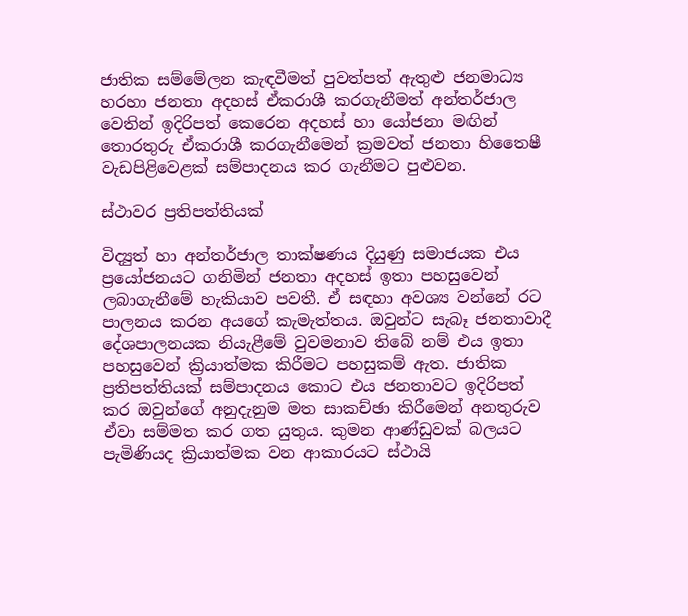ජාතික සම්මේලන කැඳවීමත් පුවත්පත් ඇතුළු ජනමාධ්‍ය හරහා ජනතා අදහස් ඒකරාශී කරගැනීමත් අන්තර්ජාල වෙතින් ඉදිරිපත් කෙරෙන අදහස් හා යෝජනා මඟින් තොරතුරු ඒකරාශී කරගැනීමෙන් ක්‍රමවත් ජනතා හිතෛෂී වැඩපිළිවෙළක් සම්පාදනය කර ගැනීමට පුළුවන.

ස්ථාවර ප්‍රතිපත්තියක්

විද්‍යුත් හා අන්තර්ජාල තාක්ෂණය දියුණු සමාජයක එය ප්‍රයෝජනයට ගනිමින් ජනතා අදහස් ඉතා පහසුවෙන් ලබාගැනීමේ හැකියාව පවතී. ඒ සඳහා අවශ්‍ය වන්නේ රට පාලනය කරන අයගේ කැමැත්තය. ඔවුන්ට සැබෑ ජනතාවාදී දේශපාලනයක නියැළීමේ වුවමනාව තිබේ නම් එය ඉතා පහසුවෙන් ක්‍රියාත්මක කිරීමට පහසුකම් ඇත. ජාතික ප්‍රතිපත්තියක් සම්පාදනය කොට එය ජනතාවට ඉදිරිපත් කර ඔවුන්ගේ අනුදැනුම මත සාකච්ඡා කිරීමෙන් අනතුරුව ඒවා සම්මත කර ගත යුතුය. කුමන ආණ්ඩුවක් බලයට පැමිණියද ක්‍රියාත්මක වන ආකාරයට ස්ථායි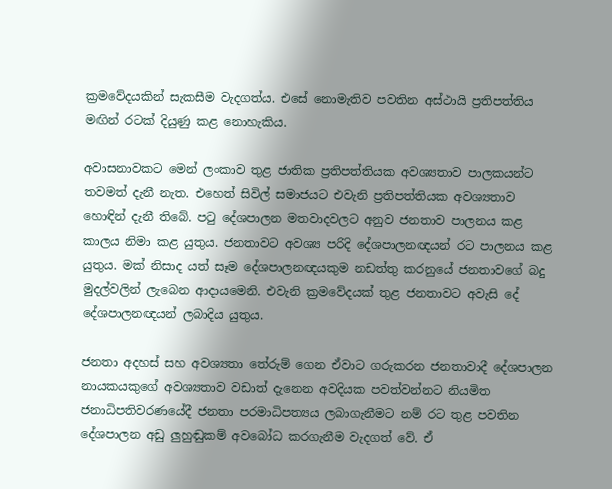ක්‍රමවේදයකින් සැකසීම වැදගත්ය. එසේ නොමැතිව පවතින අස්ථායි ප්‍රතිපත්තිය මඟින් රටක් දියුණු කළ නොහැකිය.

අවාසනාවකට මෙන් ලංකාව තුළ ජාතික ප්‍රතිපත්තියක අවශ්‍යතාව පාලකයන්ට තවමත් දැනී නැත. එහෙත් සිවිල් සමාජයට එවැනි ප්‍රතිපත්තියක අවශ්‍යතාව හොඳින් දැනී තිබේ. පටු දේශපාලන මතවාදවලට අනුව ජනතාව පාලනය කළ කාලය නිමා කළ යුතුය. ජනතාවට අවශ්‍ය පරිදි දේශපාලනඥයන් රට පාලනය කළ යුතුය. මක් නිසාද යත් සෑම දේශපාලනඥයකුම නඩත්තු කරනුයේ ජනතාවගේ බදු මුදල්වලින් ලැබෙන ආදායමෙනි. එවැනි ක්‍රමවේදයක් තුළ ජනතාවට අවැසි දේ දේශපාලනඥයන් ලබාදිය යුතුය.

ජනතා අදහස් සහ අවශ්‍යතා තේරුම් ගෙන ඒවාට ගරුකරන ජනතාවාදී දේශපාලන නායකයකුගේ අවශ්‍යතාව වඩාත් දැනෙන අවදියක පවත්වන්නට නියමිත ජනාධිපතිවරණයේදී ජනතා පරමාධිපත්‍යය ලබාගැනීමට නම් රට තුළ පවතින දේශපාලන අඩු ලුහුඬුකම් අවබෝධ කරගැනීම වැදගත් වේ. ඒ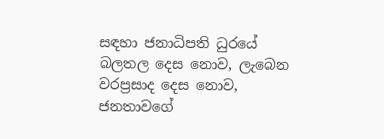සඳහා ජනාධිපති ධුරයේ බලතල දෙස නොව, ලැබෙන වරප්‍රසාද දෙස නොව, ජනතාවගේ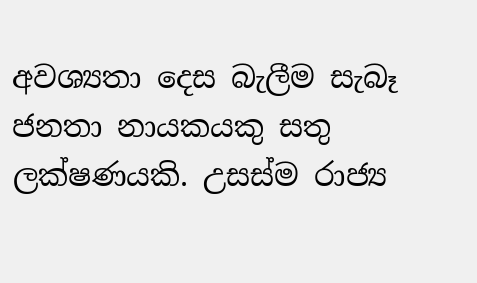අවශ්‍යතා දෙස බැලීම සැබෑ ජනතා නායකයකු සතු ලක්ෂණයකි. උසස්ම රාජ්‍ය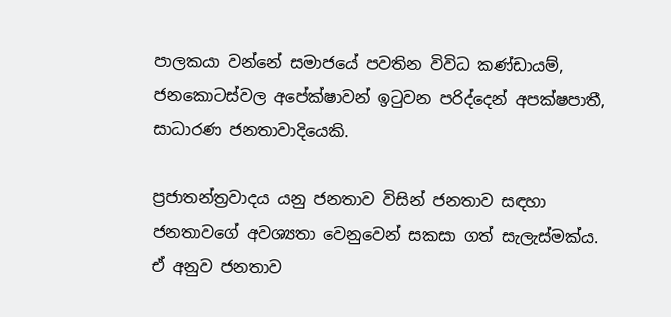පාලකයා වන්නේ සමාජයේ පවතින විවිධ කණ්ඩායම්, ජනකොටස්වල අපේක්ෂාවන් ඉටුවන පරිද්දෙන් අපක්ෂපාතී, සාධාරණ ජනතාවාදියෙකි.

ප්‍රජාතන්ත්‍රවාදය යනු ජනතාව විසින් ජනතාව සඳහා ජනතාවගේ අවශ්‍යතා වෙනුවෙන් සකසා ගත් සැලැස්මක්ය. ඒ අනුව ජනතාව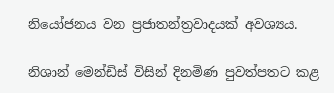නියෝජනය වන ප්‍රජාතන්ත්‍රවාදයක් අවශ්‍යය.

නිශාන් මෙන්ඩිස් විසින් දිනමිණ පුවත්පතට කළ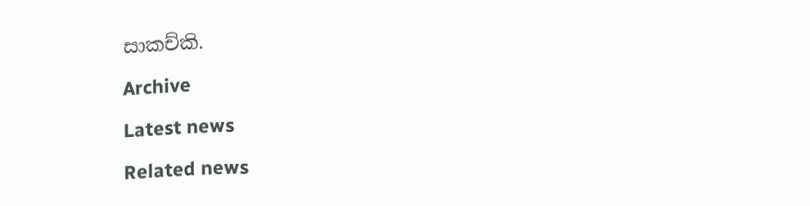සාකච්කි.

Archive

Latest news

Related news